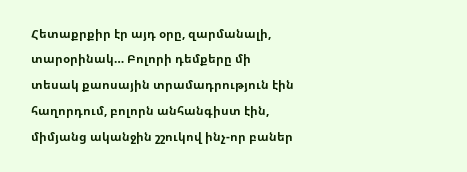Հետաքրքիր էր այդ օրը, զարմանալի, տարօրինակ… Բոլորի դեմքերը մի տեսակ քաոսային տրամադրություն էին հաղորդում, բոլորն անհանգիստ էին, միմյանց ականջին շշուկով ինչ-որ բաներ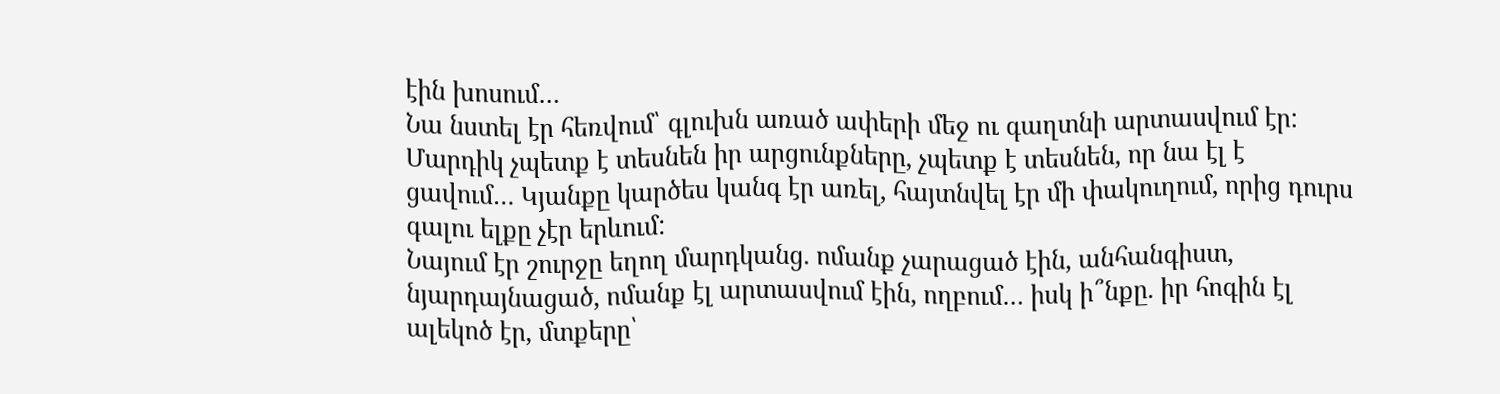էին խոսում…
Նա նստել էր հեռվում՝ գլուխն առած ափերի մեջ ու գաղտնի արտասվում էր: Մարդիկ չպետք է տեսնեն իր արցունքները, չպետք է տեսնեն, որ նա էլ է ցավում… Կյանքը կարծես կանգ էր առել, հայտնվել էր մի փակուղում, որից դուրս գալու ելքը չէր երևում:
Նայում էր շուրջը եղող մարդկանց. ոմանք չարացած էին, անհանգիստ, նյարդայնացած, ոմանք էլ արտասվում էին, ողբում… իսկ ի՞նքը. իր հոգին էլ ալեկոծ էր, մտքերը՝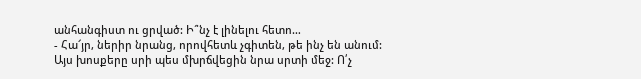անհանգիստ ու ցրված: Ի՞նչ է լինելու հետո…
- Հա՜յր, ներիր նրանց, որովհետև չգիտեն, թե ինչ են անում:
Այս խոսքերը սրի պես մխրճվեցին նրա սրտի մեջ: Ո՛չ